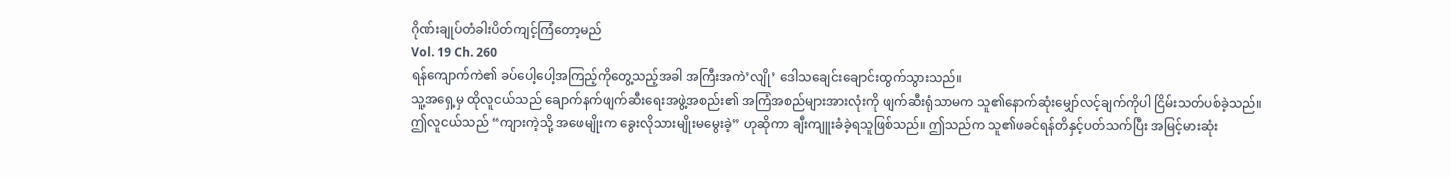ဂိုဏ်းချုပ်တံခါးပိတ်ကျင့်ကြံတော့မည်
Vol. 19 Ch. 260
ရန်ကျောက်ကဲ၏ ခပ်ပေါ့ပေါ့အကြည့်ကိုတွေ့သည့်အခါ အကြီးအကဲ’လျို’ ဒေါသချေင်းချောင်းထွက်သွားသည်။
သူ့အရှေ့မှ ထိုလူငယ်သည် ချောက်နက်ဖျက်ဆီးရေးအဖွဲ့အစည်း၏ အကြံအစည်များအားလုံးကို ဖျက်ဆီးရုံသာမက သူ၏နောက်ဆုံးမျှော်လင့်ချက်ကိုပါ ငြိမ်းသတ်ပစ်ခဲ့သည်။
ဤလူငယ်သည် “ကျားကဲ့သို့ အဖေမျိုးက ခွေးလိုသားမျိုးမမွေးခဲ့” ဟုဆိုကာ ချီးကျူးခံခဲ့ရသူဖြစ်သည်။ ဤသည်က သူ၏ဖခင်ရန်တိနှင့်ပတ်သက်ပြီး အမြင့်မားဆုံး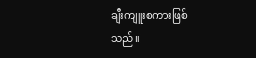ချီးကျူးစကားဖြစ်သည်။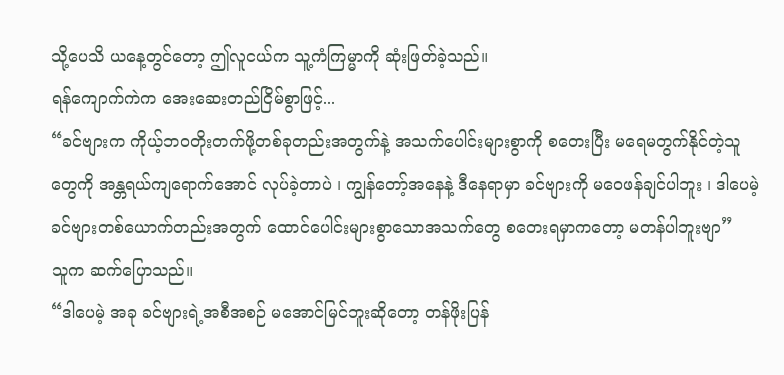သို့ပေသိ ယနေ့တွင်တော့ ဤလူငယ်က သူ့ကံကြမ္မာကို ဆုံးဖြတ်ခဲ့သည်။
ရန်ကျောက်ကဲက အေးဆေးတည်ငြိမ်စွာဖြင့်...
“ခင်ဗျားက ကိုယ့်ဘဝတိုးတက်ဖို့တစ်ခုတည်းအတွက်နဲ့ အသက်ပေါင်းများစွာကို စတေးပြီး မရေမတွက်နိုင်တဲ့သူတွေကို အန္တရယ်ကျရောက်အောင် လုပ်ခဲ့တာပဲ ၊ ကျွန်တော့်အနေနဲ့ ဒီနေရာမှာ ခင်ဗျားကို မဝေဖန်ချင်ပါဘူး ၊ ဒါပေမဲ့ ခင်ဗျားတစ်ယောက်တည်းအတွက် ထောင်ပေါင်းများစွာသောအသက်တွေ စတေးရမှာကတော့ မတန်ပါဘူးဗျာ”
သူက ဆက်ပြောသည်။
“ဒါပေမဲ့ အခု ခင်ဗျားရဲ့အစီအစဉ် မအောင်မြင်ဘူးဆိုတော့ တန်ဖိုးပြန်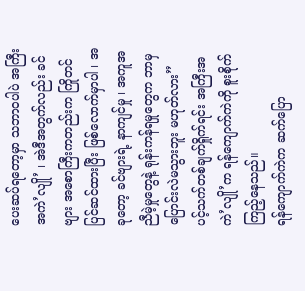ပေးဆပ်ရတော့မှာ သဘာဝပါပဲ အကြီးအကဲ’လျို’ ၊ အဲဒီအတွက်လည်း ခင်ဗျား အစောကြီးကတည်းက ကြိုတင်ပြင်ဆင်ထားပြီး ဖြစ်လောက်မှာပါ ၊ အခုတော့ ခင်ဗျားရဲ့ နာကျင်မှု ၊ အကူအညီမဲ့မှုတွေနဲ့ ရုန်းကန်ရမှုတွေက ဘာမှပြောင်းလဲမသွားဘူး မဟုတ်လား”
ပင့်သက်တစ်ချက်ရှိုက်ရင်း အကြီးအကဲ’လျို’က ရန်ကျောက်ကဲကို စူးစိုက်ကြည့်နေသည်။
ရန်ကျောက်ကဲက ဆက်ပြော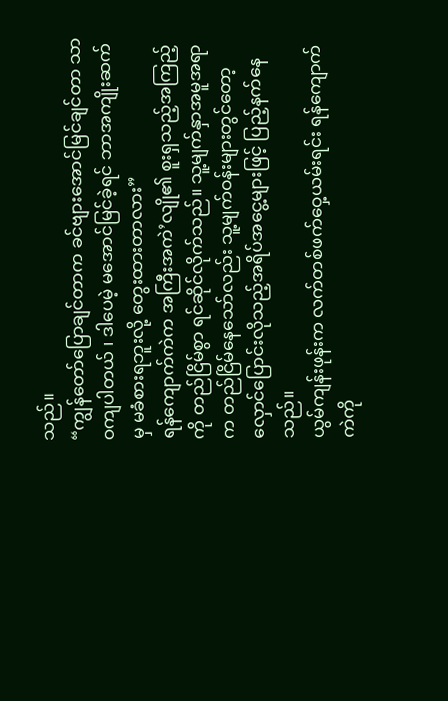သည်။
“ကျွန်တော်ပြောချင်တာက ခင်ဗျားအောင်မြင်ချင်တာ သာဝကျပါတယ် ၊ ဒါပေမဲ့ မအောင်မြင်ခဲ့ရင် ဘာအကျိုးဆက်မှ မခံစားရဘူးလို့ တွေးထားတာလား”
ရန်ကျောက်ကဲက အကြီးအကဲ’လျို၏ စူးရှသည့်အကြည့်ကို တည်ငြိမ်စွာ ရင်ဆိုင်လိုက်သည်။ သူ့မျက်နှာအမူအရာက တည်ငြိမ်နေသော်လည်း သူ့မျက်ဝန်းများတွင်တော့ လှောင်ပြောင်းလိုသည့်အရိပ်အငွေ့များဖြင့် ပြည့်နက်နေသည်။
ယွမ်ကျန်းဖုန်းက လက်တစ်ဖက်ဝှေ့ယမ်းရင်း ရန်ကျောက်ကဲကို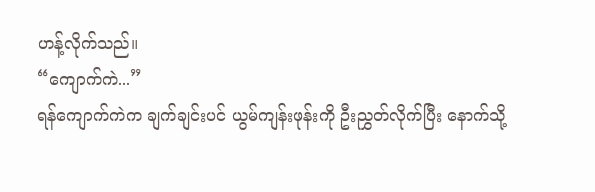ဟန့်လိုက်သည်။
“ကျောက်ကဲ...”
ရန်ကျောက်ကဲက ချက်ချင်းပင် ယွမ်ကျန်းဖုန်းကို ဦးညွှတ်လိုက်ပြီး နောက်သို့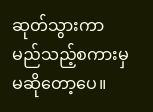ဆုတ်သွားကာ မည်သည့်စကားမှ မဆိုတော့ပေ။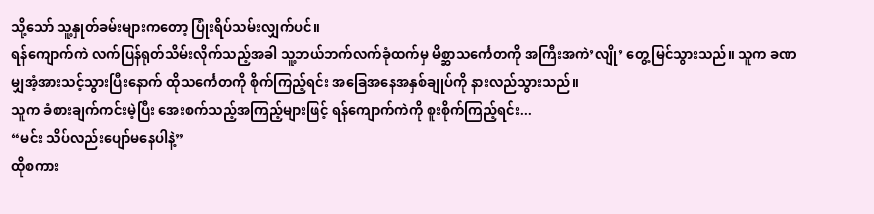သို့သော် သူ့နှုတ်ခမ်းများကတော့ ပြုံးရိပ်သမ်းလျှက်ပင်။
ရန်ကျောက်ကဲ လက်ပြန်ရုတ်သိမ်းလိုက်သည့်အခါ သူ့ဘယ်ဘက်လက်ခုံထက်မှ မိစ္ဆာသင်္ကေတကို အကြီးအကဲ’လျို’ တွေ့မြင်သွားသည်။ သူက ခဏမျှအံ့အားသင့်သွားပြီးနောက် ထိုသင်္ကေတကို စိုက်ကြည့်ရင်း အခြေအနေအနှစ်ချုပ်ကို နားလည်သွားသည်။
သူက ခံစားချက်ကင်းမဲ့ပြီး အေးစက်သည့်အကြည့်များဖြင့် ရန်ကျောက်ကဲကို စူးစိုက်ကြည့်ရင်း...
“မင်း သိပ်လည်းပျော်မနေပါနဲ့”
ထိုစကား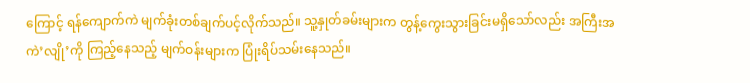ကြောင့် ရန်ကျောက်ကဲ မျက်ခုံးတစ်ချက်ပင့်လိုက်သည်။ သူ့နှုတ်ခမ်းများက တွန့်ကွေးသွားခြင်းမရှိသော်လည်း အကြီးအကဲ’လျို’ကို ကြည့်နေသည့် မျက်ဝန်းများက ပြုံးရိပ်သမ်းနေသည်။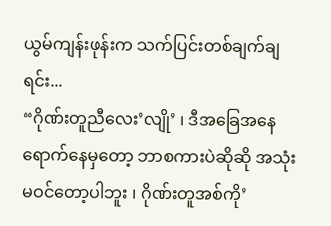ယွမ်ကျန်းဖုန်းက သက်ပြင်းတစ်ချက်ချရင်း...
“ဂိုဏ်းတူညီလေး’လျို’ ၊ ဒီအခြေအနေရောက်နေမှတော့ ဘာစကားပဲဆိုဆို အသုံးမဝင်တော့ပါဘူး ၊ ဂိုဏ်းတူအစ်ကို’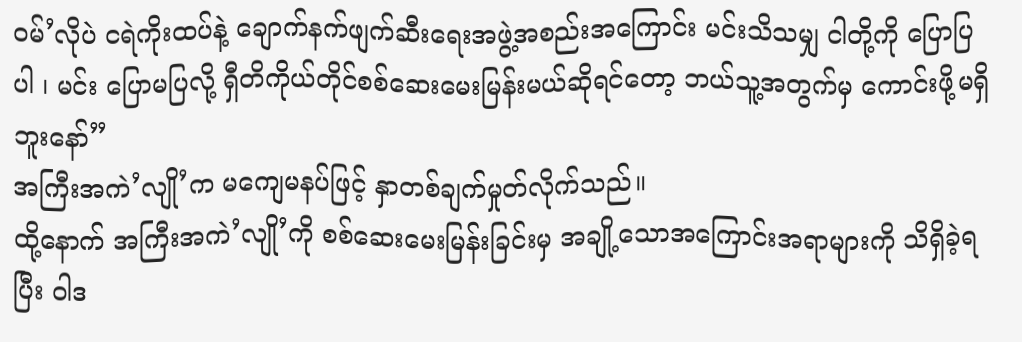ဝမ်’လိုပဲ ငရဲကိုးထပ်နဲ့ ချောက်နက်ဖျက်ဆီးရေးအဖွဲ့အစည်းအကြောင်း မင်းသိသမျှ ငါတို့ကို ပြောပြပါ ၊ မင်း ပြောမပြလို့ ရှီတိကိုယ်တိုင်စစ်ဆေးမေးမြန်းမယ်ဆိုရင်တော့ ဘယ်သူ့အတွက်မှ ကောင်းဖို့မရှိဘူးနော်”
အကြီးအကဲ’လျို’က မကျေမနပ်ဖြင့် နှာတစ်ချက်မှုတ်လိုက်သည်။
ထို့နောက် အကြီးအကဲ’လျို’ကို စစ်ဆေးမေးမြန်းခြင်းမှ အချို့သောအကြောင်းအရာများကို သိရှိခဲ့ရပြီး ဝါဒ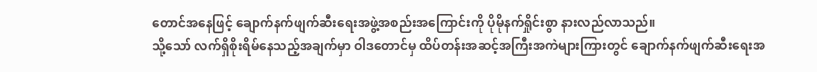တောင်အနေဖြင့် ချောက်နက်ဖျက်ဆီးရေးအဖွဲ့အစည်းအကြောင်းကို ပိုမိုနက်ရှိုင်းစွာ နားလည်လာသည်။
သို့သော် လက်ရှိစိုးရိမ်နေသည့်အချက်မှာ ဝါဒတောင်မှ ထိပ်တန်းအဆင့်အကြီးအကဲများကြားတွင် ချောက်နက်ဖျက်ဆီးရေးအ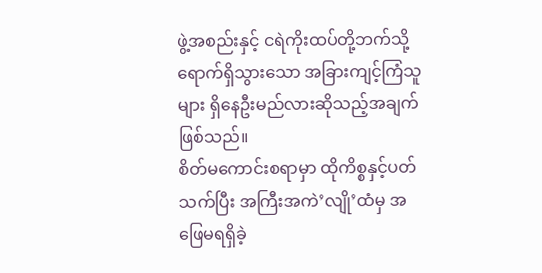ဖွဲ့အစည်းနှင့် ငရဲကိုးထပ်တို့ဘက်သို့ ရောက်ရှိသွားသော အခြားကျင့်ကြံသူများ ရှိနေဦးမည်လားဆိုသည့်အချက် ဖြစ်သည်။
စိတ်မကောင်းစရာမှာ ထိုကိစ္စနှင့်ပတ်သက်ပြီး အကြီးအကဲ’လျို’ထံမှ အဖြေမရရှိခဲ့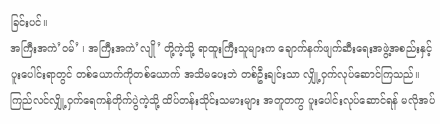ခြင်းပင်။
အကြီးအကဲ’ဝမ်’ ၊ အကြီးအကဲ’လျို’ တို့ကဲ့သို့ ရာထူးကြီးသူများက ချောက်နက်ဖျက်ဆီးရေးအဖွဲ့အစည်းနှင့် ပူးပေါင်းရာတွင် တစ်ယောက်ကိုတစ်ယောက် အသိမပေးဘဲ တစ်ဦးချင်းသာ လျှို့ဝှက်လုပ်ဆောင်ကြသည်။
ကြည်လင်လျှို့ဝှက်ရေကန်တိုက်ပွဲကဲ့သို့ ထိပ်တန်းသိုင်းသမားများ အတူတကွ ပူးပေါင်းလုပ်ဆောင်ရန် မလိုအပ်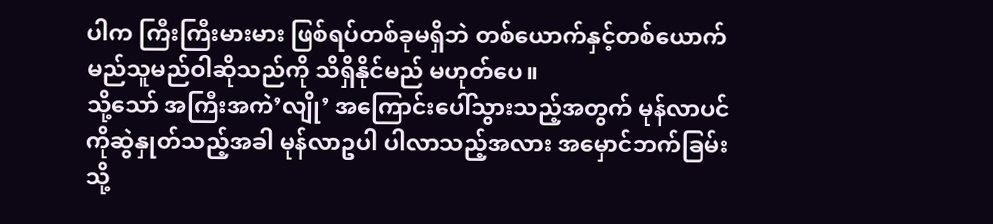ပါက ကြီးကြီးမားမား ဖြစ်ရပ်တစ်ခုမရှိဘဲ တစ်ယောက်နှင့်တစ်ယောက် မည်သူမည်ဝါဆိုသည်ကို သိရှိနိုင်မည် မဟုတ်ပေ။
သို့သော် အကြီးအကဲ’လျို’ အကြောင်းပေါ်သွားသည့်အတွက် မုန်လာပင်ကိုဆွဲနှုတ်သည့်အခါ မုန်လာဥပါ ပါလာသည့်အလား အမှောင်ဘက်ခြမ်းသို့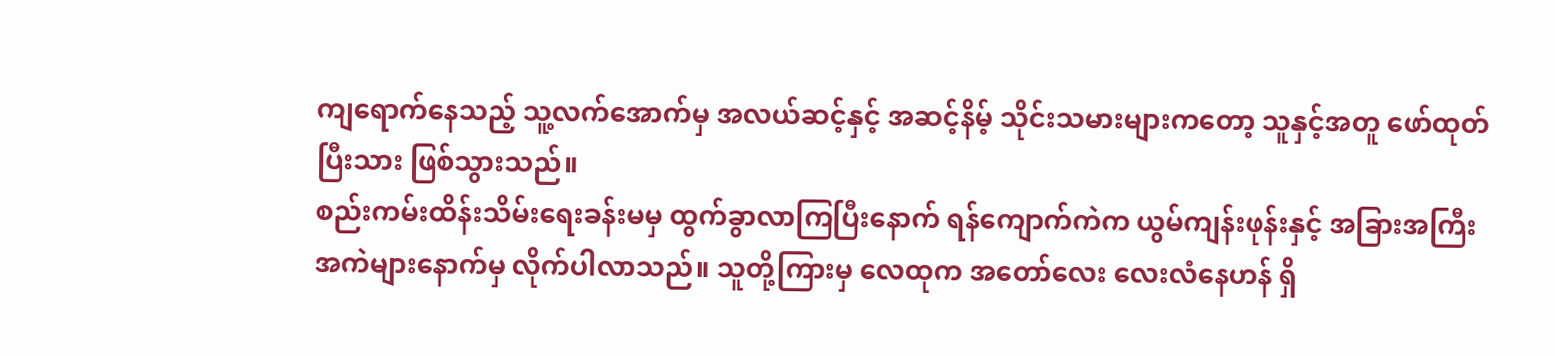ကျရောက်နေသည့် သူ့လက်အောက်မှ အလယ်ဆင့်နှင့် အဆင့်နိမ့် သိုင်းသမားများကတော့ သူနှင့်အတူ ဖော်ထုတ်ပြီးသား ဖြစ်သွားသည်။
စည်းကမ်းထိန်းသိမ်းရေးခန်းမမှ ထွက်ခွာလာကြပြီးနောက် ရန်ကျောက်ကဲက ယွမ်ကျန်းဖုန်းနှင့် အခြားအကြီးအကဲများနောက်မှ လိုက်ပါလာသည်။ သူတို့ကြားမှ လေထုက အတော်လေး လေးလံနေဟန် ရှိ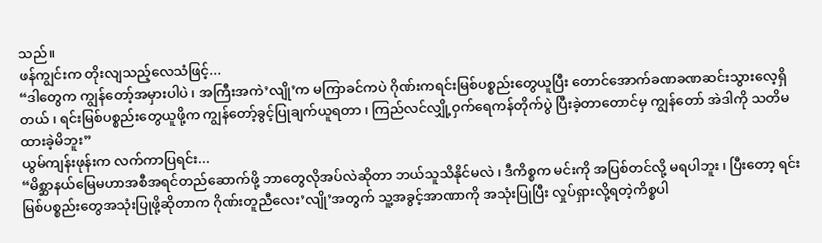သည်။
ဖန်ကျွင်းက တိုးလျသည့်လေသံဖြင့်...
“ဒါတွေက ကျွန်တော့်အမှားပါပဲ ၊ အကြီးအကဲ’လျို’က မကြာခင်ကပဲ ဂိုဏ်းကရင်းမြစ်ပစ္စည်းတွေယူပြီး တောင်အောက်ခဏခဏဆင်းသွားလေ့ရှိတယ် ၊ ရင်းမြစ်ပစ္စည်းတွေယူဖို့က ကျွန်တော့်ခွင့်ပြုချက်ယူရတာ ၊ ကြည်လင်လျှို့ဝှက်ရေကန်တိုက်ပွဲ ပြီးခဲ့တာတောင်မှ ကျွန်တော် အဲဒါကို သတိမထားခဲ့မိဘူး”
ယွမ်ကျန်းဖုန်းက လက်ကာပြရင်း...
“မိစ္ဆာနယ်မြေမဟာအစီအရင်တည်ဆောက်ဖို့ ဘာတွေလိုအပ်လဲဆိုတာ ဘယ်သူသိနိုင်မလဲ ၊ ဒီကိစ္စက မင်းကို အပြစ်တင်လို့ မရပါဘူး ၊ ပြီးတော့ ရင်းမြစ်ပစ္စည်းတွေအသုံးပြုဖို့ဆိုတာက ဂိုဏ်းတူညီလေး’လျို’အတွက် သူ့အခွင့်အာဏာကို အသုံးပြုပြီး လှုပ်ရှားလို့ရတဲ့ကိစ္စပါ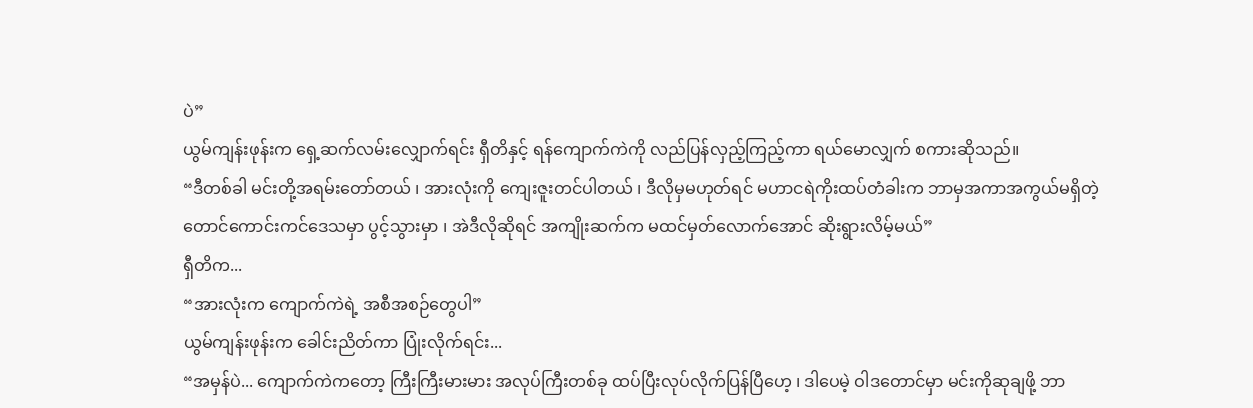ပဲ”
ယွမ်ကျန်းဖုန်းက ရှေ့ဆက်လမ်းလျှောက်ရင်း ရှီတိနှင့် ရန်ကျောက်ကဲကို လည်ပြန်လှည့်ကြည့်ကာ ရယ်မောလျှက် စကားဆိုသည်။
“ဒီတစ်ခါ မင်းတို့အရမ်းတော်တယ် ၊ အားလုံးကို ကျေးဇူးတင်ပါတယ် ၊ ဒီလိုမှမဟုတ်ရင် မဟာငရဲကိုးထပ်တံခါးက ဘာမှအကာအကွယ်မရှိတဲ့ တောင်ကောင်းကင်ဒေသမှာ ပွင့်သွားမှာ ၊ အဲဒီလိုဆိုရင် အကျိုးဆက်က မထင်မှတ်လောက်အောင် ဆိုးရွားလိမ့်မယ်”
ရှီတိက...
“အားလုံးက ကျောက်ကဲရဲ့ အစီအစဉ်တွေပါ”
ယွမ်ကျန်းဖုန်းက ခေါင်းညိတ်ကာ ပြုံးလိုက်ရင်း...
“အမှန်ပဲ... ကျောက်ကဲကတော့ ကြီးကြီးမားမား အလုပ်ကြီးတစ်ခု ထပ်ပြီးလုပ်လိုက်ပြန်ပြီဟေ့ ၊ ဒါပေမဲ့ ဝါဒတောင်မှာ မင်းကိုဆုချဖို့ ဘာ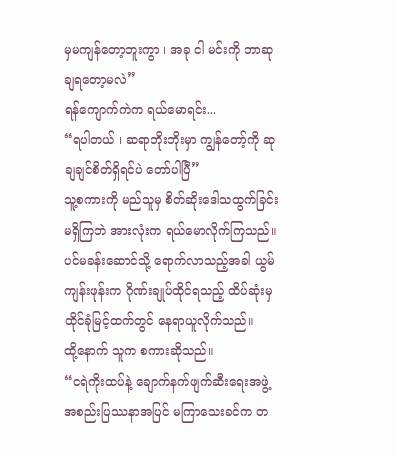မှမကျန်တော့ဘူးကွာ ၊ အခု ငါ မင်းကို ဘာဆုချရတော့မလဲ”
ရန်ကျောက်ကဲက ရယ်မောရင်း...
“ရပါတယ် ၊ ဆရာဘိုးဘိုးမှာ ကျွန်တော့်ကို ဆုချချင်စိတ်ရှိရင်ပဲ တော်ပါပြီ”
သူ့စကားကို မည်သူမှ စိတ်ဆိုးဒေါသထွက်ခြင်း မရှိကြဘဲ အားလုံးက ရယ်မောလိုက်ကြသည်။
ပင်မခန်းဆောင်သို့ ရောက်လာသည့်အခါ ယွမ်ကျန်းဖုန်းက ဂိုဏ်းချုပ်ထိုင်ရသည့် ထိပ်ဆုံးမှထိုင်ခုံမြင့်ထက်တွင် နေရာယူလိုက်သည်။
ထို့နောက် သူက စကားဆိုသည်။
“ငရဲကိုးထပ်နဲ့ ချောက်နက်ဖျက်ဆီးရေးအဖွဲ့အစည်းပြဿနာအပြင် မကြာသေးခင်က တ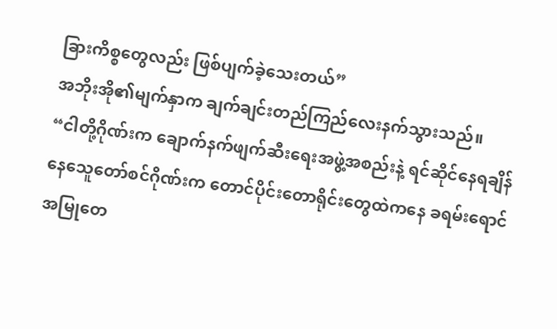ခြားကိစ္စတွေလည်း ဖြစ်ပျက်ခဲ့သေးတယ်”
အဘိုးအို၏မျက်နှာက ချက်ချင်းတည်ကြည်လေးနက်သွားသည်။
“ငါတို့ဂိုဏ်းက ချောက်နက်ဖျက်ဆီးရေးအဖွဲ့အစည်းနဲ့ ရင်ဆိုင်နေရချိန် နေသေူတော်စင်ဂိုဏ်းက တောင်ပိုင်းတောရိုင်းတွေထဲကနေ ခရမ်းရောင်အမြုတေ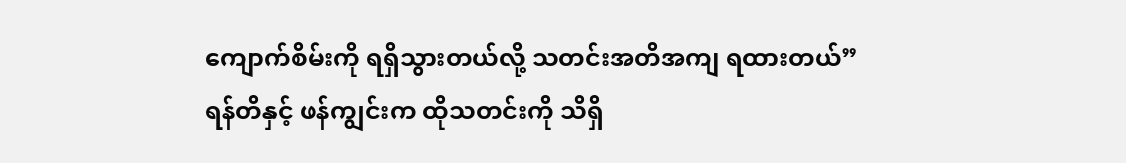ကျောက်စိမ်းကို ရရှိသွားတယ်လို့ သတင်းအတိအကျ ရထားတယ်”
ရန်တိနှင့် ဖန်ကျွင်းက ထိုသတင်းကို သိရှိ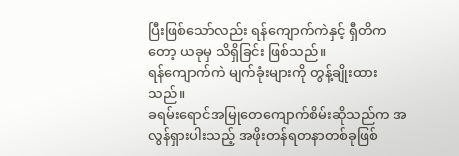ပြီးဖြစ်သော်လည်း ရန်ကျောက်ကဲနှင့် ရှီတိကတော့ ယခုမှ သိရှိခြင်း ဖြစ်သည်။
ရန်ကျောက်ကဲ မျက်ခုံးများကို တွန့်ချိုးထားသည်။
ခရမ်းရောင်အမြုတေကျောက်စိမ်းဆိုသည်က အလွန်ရှားပါးသည့် အဖိုးတန်ရတနာတစ်ခုဖြစ်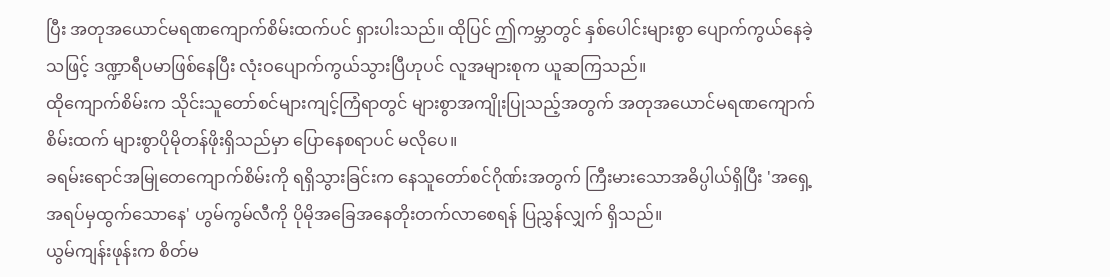ပြီး အတုအယောင်မရဏကျောက်စိမ်းထက်ပင် ရှားပါးသည်။ ထိုပြင် ဤကမ္ဘာတွင် နှစ်ပေါင်းများစွာ ပျောက်ကွယ်နေခဲ့သဖြင့် ဒဏ္ဍာရီပမာဖြစ်နေပြီး လုံးဝပျောက်ကွယ်သွားပြီဟုပင် လူအများစုက ယူဆကြသည်။
ထိုကျောက်စိမ်းက သိုင်းသူတော်စင်များကျင့်ကြံရာတွင် များစွာအကျိုးပြုသည့်အတွက် အတုအယောင်မရဏကျောက်စိမ်းထက် များစွာပိုမိုတန်ဖိုးရှိသည်မှာ ပြောနေစရာပင် မလိုပေ။
ခရမ်းရောင်အမြုတေကျောက်စိမ်းကို ရရှိသွားခြင်းက နေသူတော်စင်ဂိုဏ်းအတွက် ကြီးမားသောအဓိပ္ပါယ်ရှိပြီး 'အရှေ့အရပ်မှထွက်သောနေ' ဟွမ်ကွမ်လီကို ပိုမိုအခြေအနေတိုးတက်လာစေရန် ပြညွှန်လျှက် ရှိသည်။
ယွမ်ကျန်းဖုန်းက စိတ်မ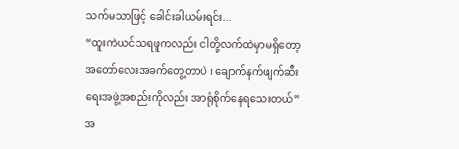သက်မသာဖြင့် ခေါင်းခါယမ်းရင်း...
“ထူးကဲယင်သရဖူကလည်း ငါတို့လက်ထဲမှာမရှိတော့ အတော်လေးအခက်တွေ့တာပဲ ၊ ချောက်နက်ဖျက်ဆီးရေးအဖွဲ့အစည်းကိုလည်း အာရုံစိုက်နေရသေးတယ်”
အ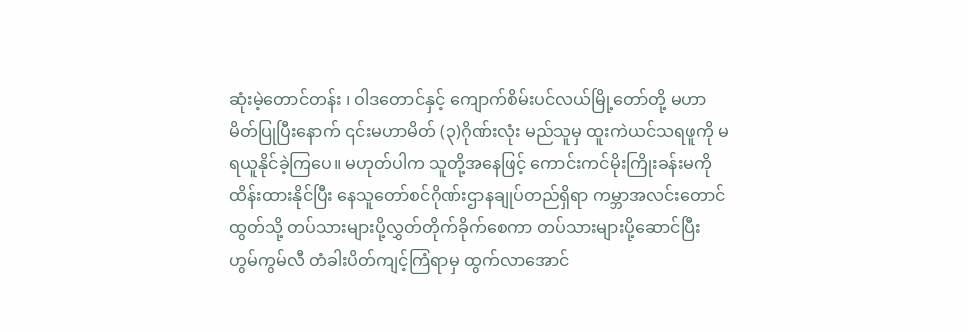ဆုံးမဲ့တောင်တန်း ၊ ဝါဒတောင်နှင့် ကျောက်စိမ်းပင်လယ်မြို့တော်တို့ မဟာမိတ်ပြုပြီးနောက် ၎င်းမဟာမိတ် (၃)ဂိုဏ်းလုံး မည်သူမှ ထူးကဲယင်သရဖူကို မရယူနိုင်ခဲ့ကြပေ။ မဟုတ်ပါက သူတို့အနေဖြင့် ကောင်းကင်မိုးကြိုးခန်းမကို ထိန်းထားနိုင်ပြီး နေသူတော်စင်ဂိုဏ်းဌာနချုပ်တည်ရှိရာ ကမ္ဘာအလင်းတောင်ထွတ်သို့ တပ်သားများပို့လွှတ်တိုက်ခိုက်စေကာ တပ်သားများပို့ဆောင်ပြီး ဟွမ်ကွမ်လီ တံခါးပိတ်ကျင့်ကြံရာမှ ထွက်လာအောင်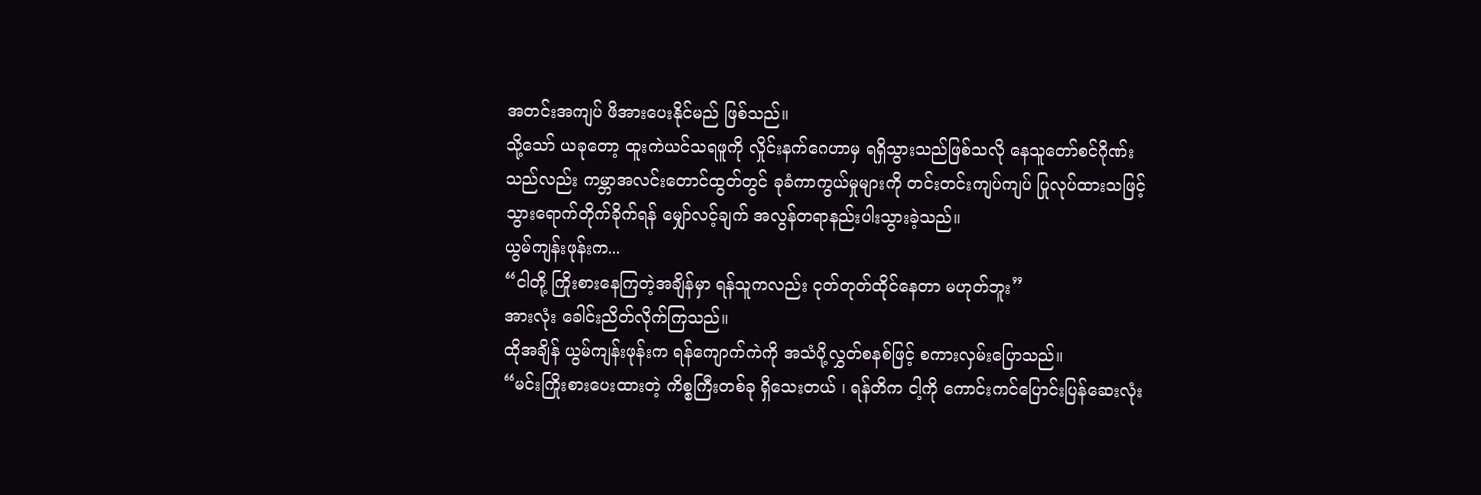အတင်းအကျပ် ဖိအားပေးနိုင်မည် ဖြစ်သည်။
သို့သော် ယခုတော့ ထူးကဲယင်သရဖူကို လှိုင်းနက်ဂေဟာမှ ရရှိသွားသည်ဖြစ်သလို နေသူတော်စင်ဂိုဏ်းသည်လည်း ကမ္ဘာအလင်းတောင်ထွတ်တွင် ခုခံကာကွယ်မှုများကို တင်းတင်းကျပ်ကျပ် ပြုလုပ်ထားသဖြင့် သွားရောက်တိုက်ခိုက်ရန် မျှော်လင့်ချက် အလွန်တရာနည်းပါးသွားခဲ့သည်။
ယွမ်ကျန်းဖုန်းက...
“ငါတို့ ကြိုးစားနေကြတဲ့အချိန်မှာ ရန်သူကလည်း ငုတ်တုတ်ထိုင်နေတာ မဟုတ်ဘူး”
အားလုံး ခေါင်းညိတ်လိုက်ကြသည်။
ထိုအချိန် ယွမ်ကျန်းဖုန်းက ရန်ကျောက်ကဲကို အသံပို့လွှတ်စနစ်ဖြင့် စကားလှမ်းပြောသည်။
“မင်းကြိုးစားပေးထားတဲ့ ကိစ္စကြီးတစ်ခု ရှိသေးတယ် ၊ ရန်တိက ငါ့ကို ကောင်းကင်ပြောင်းပြန်ဆေးလုံး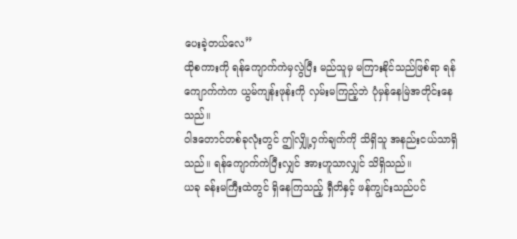ပေးခဲ့တယ်လေ”
ထိုစကားကို ရန်ကျောက်ကဲမှလွဲပြီး မည်သူမှ မကြားနိုင်သည်ဖြစ်ရာ ရန်ကျောက်ကဲက ယွမ်ကျန်းဖုန်းကို လှမ်းမကြည့်ဘဲ ပုံမှန်နေမြဲအတိုင်းနေသည်။
ဝါဒတောင်တစ်ခုလုံးတွင် ဤလျှို့ဝှက်ချက်ကို သိရှိသူ အနည်းငယ်သာရှိသည်။ ရန်ကျောက်ကဲပြီးလျှင် အားဟူသာလျှင် သိရှိသည်။
ယခု ခန်းမကြီးထဲတွင် ရှိနေကြသည့် ရှီတိနှင့် ဖန်ကျွင်းသည်ပင်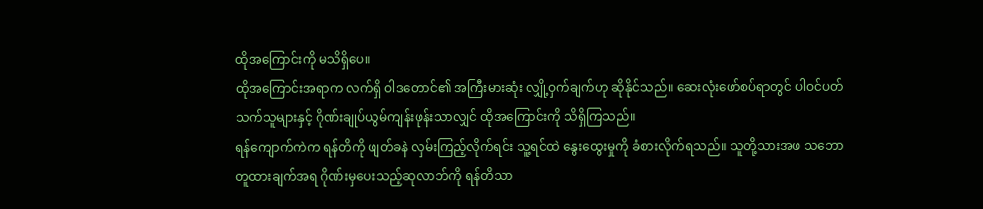ထိုအကြောင်းကို မသိရှိပေ။
ထိုအကြောင်းအရာက လက်ရှိ ဝါဒတောင်၏ အကြီးမားဆုံး လျှို့ဝှက်ချက်ဟု ဆိုနိုင်သည်။ ဆေးလုံးဖော်စပ်ရာတွင် ပါဝင်ပတ်သက်သူများနှင့် ဂိုဏ်းချုပ်ယွမ်ကျန်းဖုန်းသာလျှင် ထိုအကြောင်းကို သိရှိကြသည်။
ရန်ကျောက်ကဲက ရန်တိကို ဖျတ်ခနဲ လှမ်းကြည့်လိုက်ရင်း သူ့ရင်ထဲ နွေးထွေးမှုကို ခံစားလိုက်ရသည်။ သူတို့သားအဖ သဘောတူထားချက်အရ ဂိုဏ်းမှပေးသည့်ဆုလာဘ်ကို ရန်တိသာ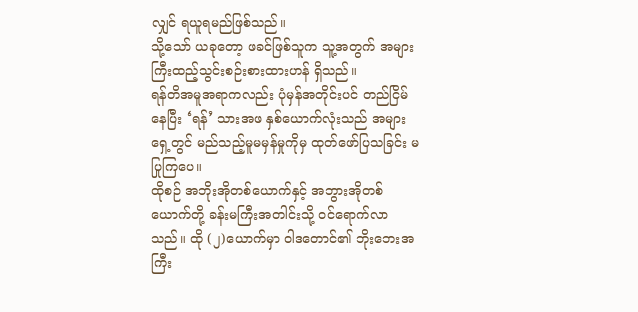လျှင် ရယူရမည်ဖြစ်သည်။
သို့သော် ယခုတော့ ဖခင်ဖြစ်သူက သူ့အတွက် အများကြီးထည့်သွင်းစဉ်းစားထားဟန် ရှိသည်။
ရန်တိအမူအရာကလည်း ပုံမှန်အတိုင်းပင် တည်ငြိမ်နေပြီး ‘ရန်’ သားအဖ နှစ်ယောက်လုံးသည် အများရှေ့တွင် မည်သည့်မူမမှန်မှုကိုမှ ထုတ်ဖော်ပြသခြင်း မပြုကြပေ။
ထိုစဉ် အဘိုးအိုတစ်ယောက်နှင့် အဘွားအိုတစ်ယောက်တို့ ခန်းမကြီးအတါင်းသို့ ဝင်ရောက်လာသည်။ ထို (၂)ယောက်မှာ ဝါဒတောင်၏ ဘိုးဘေးအကြီး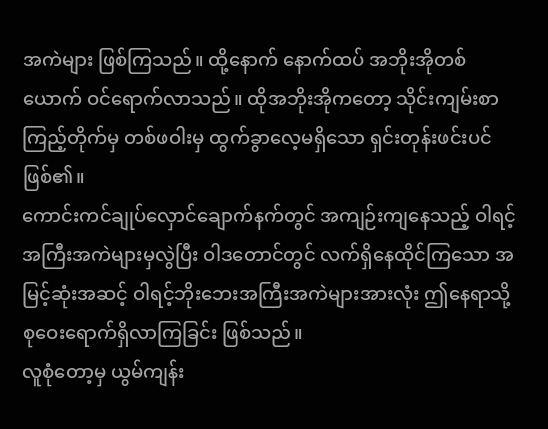အကဲများ ဖြစ်ကြသည်။ ထို့နောက် နောက်ထပ် အဘိုးအိုတစ်ယောက် ဝင်ရောက်လာသည်။ ထိုအဘိုးအိုကတော့ သိုင်းကျမ်းစာကြည့်တိုက်မှ တစ်ဖဝါးမှ ထွက်ခွာလေ့မရှိသော ရှင်းတုန်းဖင်းပင် ဖြစ်၏။
ကောင်းကင်ချုပ်လှောင်ချောက်နက်တွင် အကျဉ်းကျနေသည့် ဝါရင့်အကြီးအကဲများမှလွဲပြီး ဝါဒတောင်တွင် လက်ရှိနေထိုင်ကြသော အမြင့်ဆုံးအဆင့် ဝါရင့်ဘိုးဘေးအကြီးအကဲများအားလုံး ဤနေရာသို့ စုဝေးရောက်ရှိလာကြခြင်း ဖြစ်သည်။
လူစုံတော့မှ ယွမ်ကျန်း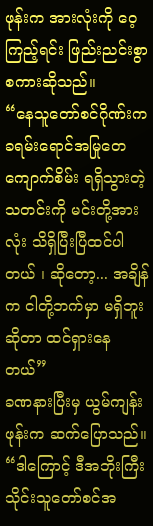ဖုန်းက အားလုံးကို ဝေ့ကြည့်ရင်း ဖြည်းညင်းစွာ စကားဆိုသည်။
“နေသူတော်စင်ဂိုဏ်းက ခရမ်းရောင်အမြုတေကျောက်စိမ်း ရရှိသွားတဲ့သတင်းကို မင်းတို့အားလုံး သိရှိပြီးပြီထင်ပါတယ် ၊ ဆိုတော့... အချိန်က ငါတို့ဘက်မှာ မရှိဘူးဆိုတာ ထင်ရှားနေတယ်”
ခဏနားပြီးမှ ယွမ်ကျန်းဖုန်းက ဆက်ပြောသည်။
“ဒါကြောင့် ဒီအဘိုးကြီး သိုင်းသူတော်စင်အ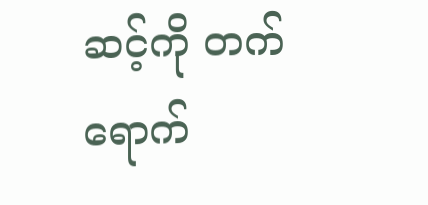ဆင့်ကို တက်ရောက်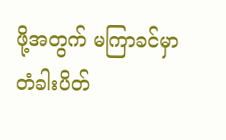ဖို့အတွက် မကြာခင်မှာ တံခါးပိတ်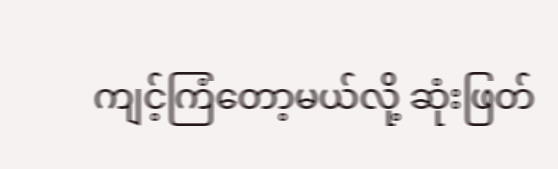ကျင့်ကြံတော့မယ်လို့ ဆုံးဖြတ်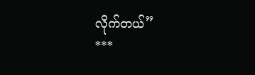လိုက်တယ်”
***